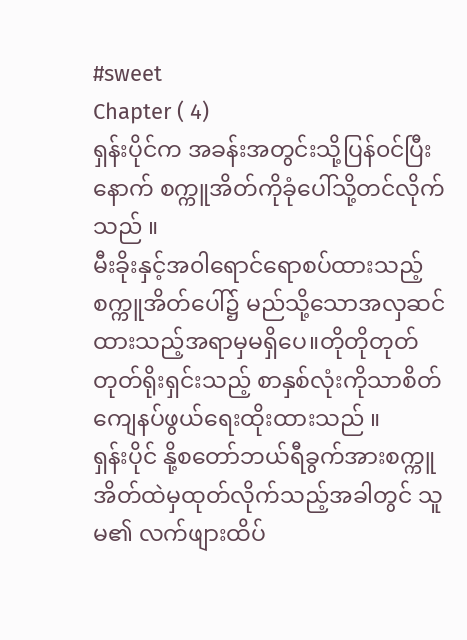#sweet
Chapter ( 4)
ရှန်းပိုင်က အခန်းအတွင်းသို့ပြန်၀င်ပြီးနောက် စက္ကူအိတ်ကိုခုံပေါ်သို့တင်လိုက်သည် ။
မီးခိုးနှင့်အ၀ါရောင်ရောစပ်ထားသည့် စက္ကူအိတ်ပေါ်၌ မည်သို့သောအလှဆင်ထားသည့်အရာမှမရှိပေ။တိုတိုတုတ်တုတ်ရိုးရှင်းသည့် စာနှစ်လုံးကိုသာစိတ်ကျေနပ်ဖွယ်ရေးထိုးထားသည် ။
ရှန်းပိုင် နို့စတော်ဘယ်ရီခွက်အားစက္ကူအိတ်ထဲမှထုတ်လိုက်သည့်အခါတွင် သူမ၏ လက်ဖျားထိပ်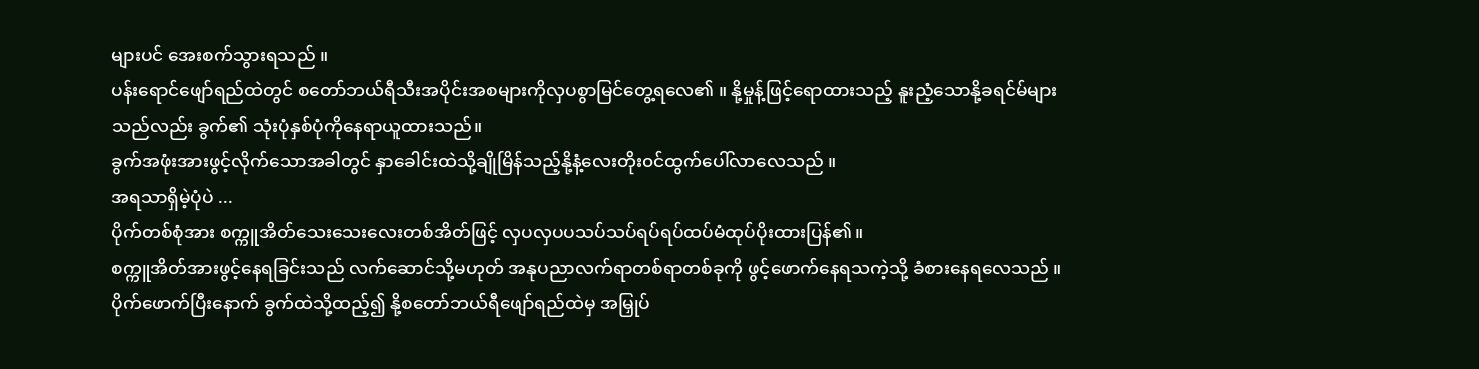များပင် အေးစက်သွားရသည် ။
ပန်းရောင်ဖျော်ရည်ထဲတွင် စတော်ဘယ်ရီသီးအပိုင်းအစများကိုလှပစွာမြင်တွေ့ရလေ၏ ။ နို့မှုန့်ဖြင့်ရောထားသည့် နူးညံ့သောနို့ခရင်မ်များသည်လည်း ခွက်၏ သုံးပုံနှစ်ပုံကိုနေရာယူထားသည်။
ခွက်အဖုံးအားဖွင့်လိုက်သောအခါတွင် နှာခေါင်းထဲသို့ချိုမြိန်သည့်နို့နံ့လေးတိုး၀င်ထွက်ပေါ်လာလေသည် ။
အရသာရှိမဲ့ပုံပဲ ...
ပိုက်တစ်စုံအား စက္ကူအိတ်သေးသေးလေးတစ်အိတ်ဖြင့် လှပလှပပသပ်သပ်ရပ်ရပ်ထပ်မံထုပ်ပိုးထားပြန်၏။
စက္ကူအိတ်အားဖွင့်နေရခြင်းသည် လက်ဆောင်သို့မဟုတ် အနုပညာလက်ရာတစ်ရာတစ်ခုကို ဖွင့်ဖောက်နေရသကဲ့သို့ ခံစားနေရလေသည် ။ ပိုက်ဖောက်ပြီးနောက် ခွက်ထဲသို့ထည့်၍ နို့စတော်ဘယ်ရီဖျော်ရည်ထဲမှ အမြှုပ်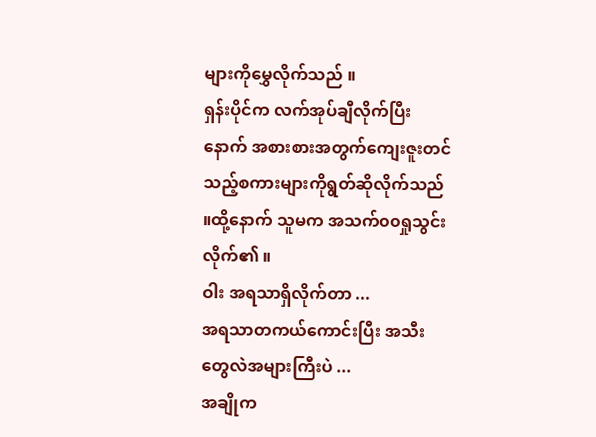များကိုမွှေလိုက်သည် ။
ရှန်းပိုင်က လက်အုပ်ချီလိုက်ပြီးနောက် အစားစားအတွက်ကျေးဇူးတင်သည့်စကားများကိုရွတ်ဆိုလိုက်သည် ။ထို့နောက် သူမက အသက်၀၀ရှုသွင်းလိုက်၏ ။
ဝါး အရသာရှိလိုက်တာ ...
အရသာတကယ်ကောင်းပြီး အသီးတွေလဲအများကြီးပဲ ...
အချိုက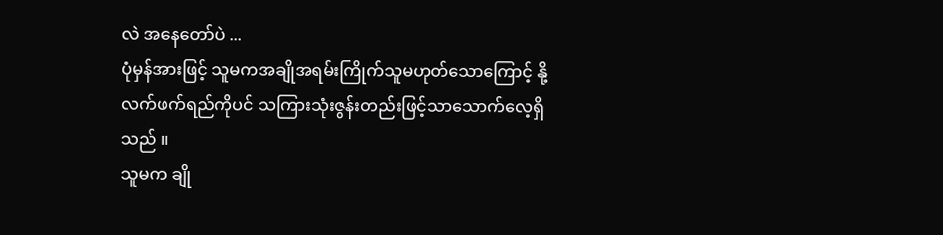လဲ အနေတော်ပဲ ...
ပုံမှန်အားဖြင့် သူမကအချိုအရမ်းကြိုက်သူမဟုတ်သောကြောင့် နို့လက်ဖက်ရည်ကိုပင် သကြားသုံးဇွန်းတည်းဖြင့်သာသောက်လေ့ရှိသည် ။
သူမက ချို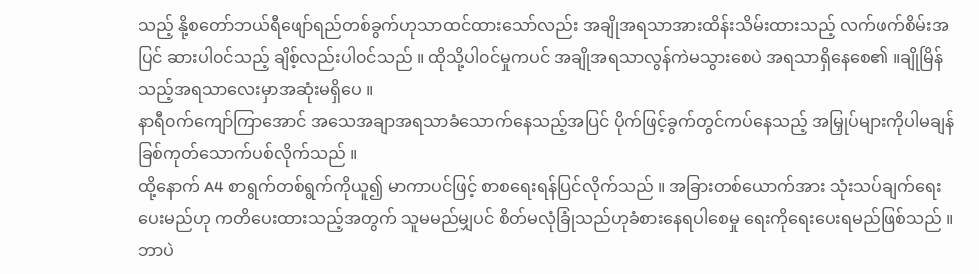သည့် နို့စတော်ဘယ်ရီဖျော်ရည်တစ်ခွက်ဟုသာထင်ထားသော်လည်း အချိုအရသာအားထိန်းသိမ်းထားသည့် လက်ဖက်စိမ်းအပြင် ဆားပါ၀င်သည့် ချိစ့်လည်းပါ၀င်သည် ။ ထိုသို့ပါ၀င်မှုကပင် အချိုအရသာလွန်ကဲမသွားစေပဲ အရသာရှိနေစေ၏ ။ချိုမြိန်သည့်အရသာလေးမှာအဆုံးမရှိပေ ။
နာရီ၀က်ကျော်ကြာအောင် အသေအချာအရသာခံသောက်နေသည့်အပြင် ပိုက်ဖြင့်ခွက်တွင်ကပ်နေသည့် အမြှုပ်များကိုပါမချန် ခြစ်ကုတ်သောက်ပစ်လိုက်သည် ။
ထို့နောက် A4 စာရွက်တစ်ရွက်ကိုယူ၍ မာကာပင်ဖြင့် စာစရေးရန်ပြင်လိုက်သည် ။ အခြားတစ်ယောက်အား သုံးသပ်ချက်ရေးပေးမည်ဟု ကတိပေးထားသည့်အတွက် သူမမည်မျှပင် စိတ်မလုံခြုံသည်ဟုခံစားနေရပါစေမှု ရေးကိုရေးပေးရမည်ဖြစ်သည် ။
ဘာပဲ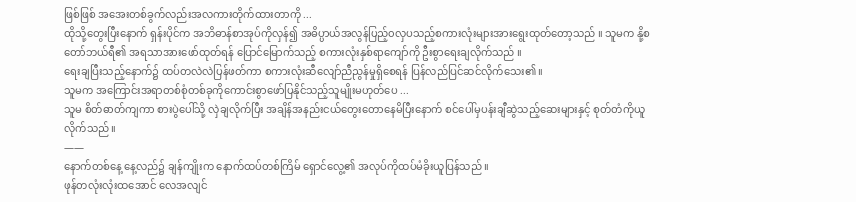ဖြစ်ဖြစ် အအေးတစ်ခွက်လည်းအလကားတိုက်ထားတာကို ...
ထိုသို့တွေးပြီးနောက် ရှန်းပိုင်က အဘိဓာန်စာအုပ်ကိုလှန်၍ အဓိပ္ပာယ်အလွန်ပြည့်၀လှပသည့်စကားလုံးများအားရွေးထုတ်တော့သည် ။ သူမက နို့စတော်ဘယ်ရီ၏ အရသာအားဖော်ထုတ်ရန် ပြောင်မြောက်သည့် စကားလုံးနှစ်ရာကျော်ကို ဦးစွာရေးချလိုက်သည် ။
ရေးချပြီးသည့်နောက်၌ ထပ်တလဲလဲပြန်ဖတ်ကာ စကားလုံးဆီလျော်ညီညွန်မှုရှိစေရန် ပြန်လည်ပြင်ဆင်လိုက်သေး၏ ။
သူမက အကြောင်းအရာတစ်စုံတစ်ခုကိုကောင်းစွာဖော်ပြနိုင်သည့်သူမျိုးမဟုတ်ပေ ...
သူမ စိတ်ဓာတ်ကျကာ စားပွဲပေါ်သို့ လှဲချလိုက်ပြီး အချိန်အနည်းငယ်တွေးတောနေမိပြီးနောက် စင်ပေါ်မှပန်းချီဆွဲသည့်ဆေးများနှင့် စုတ်တံကိုယူလိုက်သည် ။
——
နောက်တစ်နေ့ နေ့လည်၌ ချန်ကျိုးက နောက်ထပ်တစ်ကြိမ် ရှောင်လွေ့၏ အလုပ်ကိုထပ်မံခိုးယူပြန်သည် ။
ဖုန်တလုံးလုံးထအောင် လေအလျင်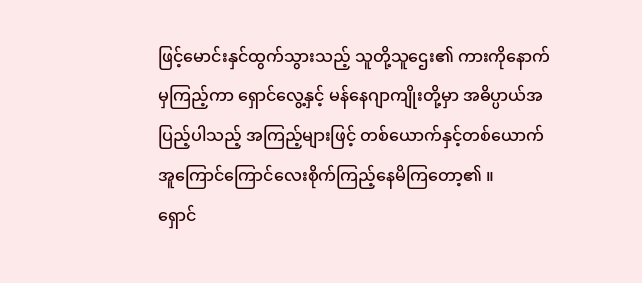ဖြင့်မောင်းနှင်ထွက်သွားသည့် သူတို့သူဌေး၏ ကားကိုနောက်မှကြည့်ကာ ရှောင်လွေ့နှင့် မန်နေဂျာကျိုးတို့မှာ အဓိပ္ပာယ်အပြည့်ပါသည့် အကြည့်များဖြင့် တစ်ယောက်နှင့်တစ်ယောက် အူကြောင်ကြောင်လေးစိုက်ကြည့်နေမိကြတော့၏ ။
ရှောင်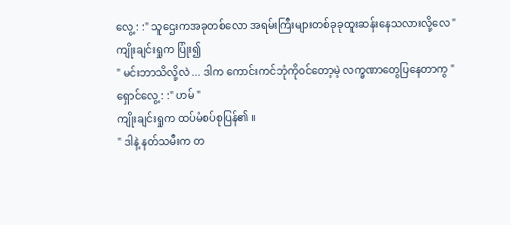လွေ့ : :" သူဌေးကအခုတစ်လော အရမ်းကြီးများတစ်ခုခုထူးဆန်းနေသလားလို့လေ "
ကျိုးချင်းရှုက ပြုံး၍
" မင်းဘာသိလို့လဲ ... ဒါက ကောင်းကင်ဘုံကို၀င်တော့မဲ့ လက္ခဏာတွေပြနေတာကွ "
ရှောင်လွေ့ : :" ဟမ် "
ကျိုးချင်းရှုက ထပ်မံစပ်စုပြန်၏ ။
" ဒါနဲ့ နတ်သမီးက တ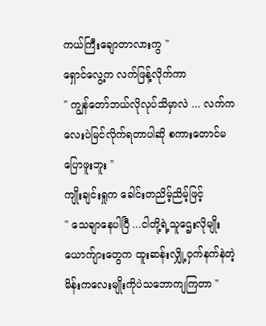ကယ်ကြီးချောတာလားကွ "
ရှောင်လွေ့က လက်ဖြန့်လိုက်ကာ
" ကျွန်တော်ဘယ်လိုလုပ်သိမှာလဲ ... လက်ကလေးပဲမြင်လိုက်ရတာပါဆို စကားတောင်မပြောဖူးဘူး "
ကျိုးချင်းရှုက ခေါင်းတညိမ့်ညိမ့်ဖြင့်
" သေချာနေပါပြီ ...ငါတို့ရဲ့သူဌေးလိုမျိုး ယောက်ျားတွေက ထူးဆန်းလျှို့၀ှက်နက်နဲတဲ့ မိန်းကလေးမျိုးကိုပဲသဘောကျကြတာ "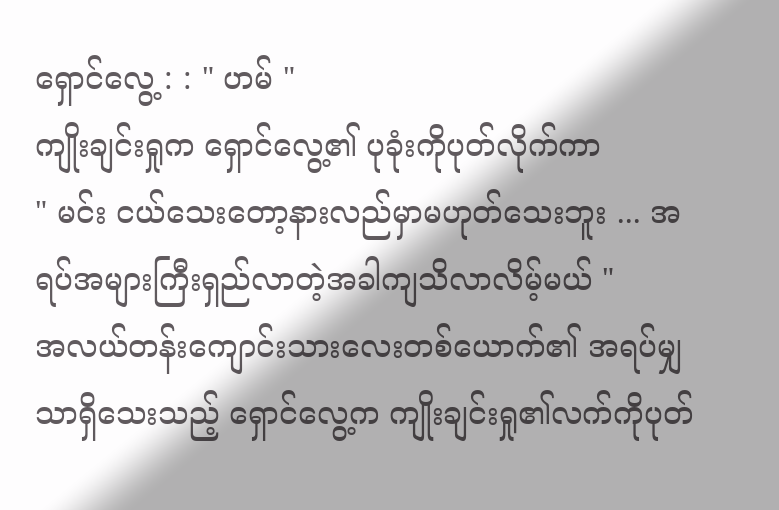ရှောင်လွေ့ : : " ဟမ် "
ကျိုးချင်းရှုက ရှောင်လွေ့၏ ပုခုံးကိုပုတ်လိုက်ကာ
" မင်း ငယ်သေးတော့နားလည်မှာမဟုတ်သေးဘူး ... အရပ်အများကြီးရှည်လာတဲ့အခါကျသိလာလိမ့်မယ် "
အလယ်တန်းကျောင်းသားလေးတစ်ယောက်၏ အရပ်မျှသာရှိသေးသည့် ရှောင်လွေ့က ကျိုးချင်းရှု၏လက်ကိုပုတ်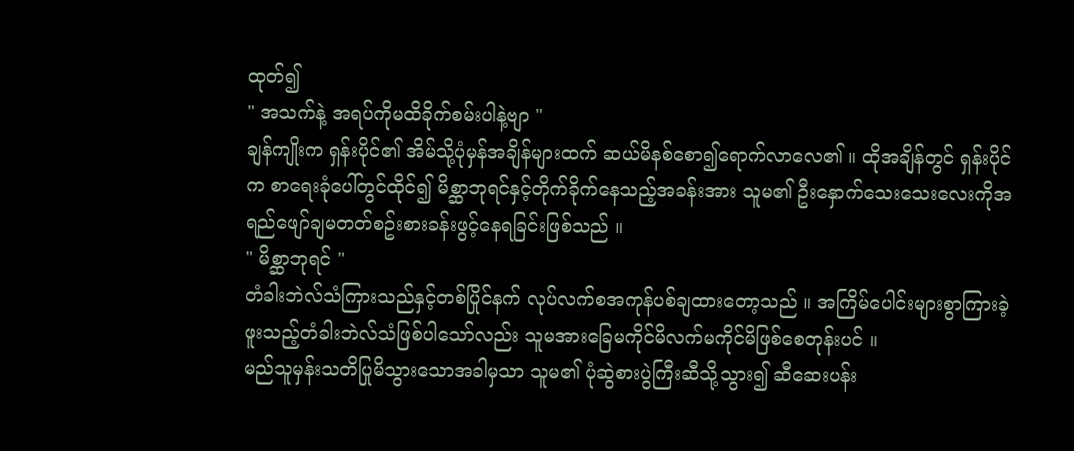ထုတ်၍
" အသက်နဲ့ အရပ်ကိုမထိခိုက်စမ်းပါနဲ့ဗျာ "
ချန်ကျိုးက ရှန်းပိုင်၏ အိမ်သို့ပုံမှန်အချိန်များထက် ဆယ်မိနစ်စော၍ရောက်လာလေ၏ ။ ထိုအချိန်တွင် ရှန်းပိုင်က စာရေးခုံပေါ်တွင်ထိုင်၍ မိစ္ဆာဘုရင်နှင့်တိုက်ခိုက်နေသည့်အခန်းအား သူမ၏ ဦးနှောက်သေးသေးလေးကိုအရည်ဖျော်ချမတတ်စဥ်းစားခန်းဖွင့်နေရခြင်းဖြစ်သည် ။
" မိစ္ဆာဘုရင် "
တံခါးဘဲလ်သံကြားသည်နှင့်တစ်ပြိုင်နက် လုပ်လက်စအကုန်ပစ်ချထားတော့သည် ။ အကြိမ်ပေါင်းများစွာကြားခဲ့ဖူးသည့်တံခါးဘဲလ်သံဖြစ်ပါသော်လည်း သူမအားခြေမကိုင်မိလက်မကိုင်မိဖြစ်စေတုန်းပင် ။
မည်သူမှန်းသတိပြုမိသွားသောအခါမှသာ သူမ၏ ပုံဆွဲစားပွဲကြီးဆီသို့သွား၍ ဆီဆေးပန်း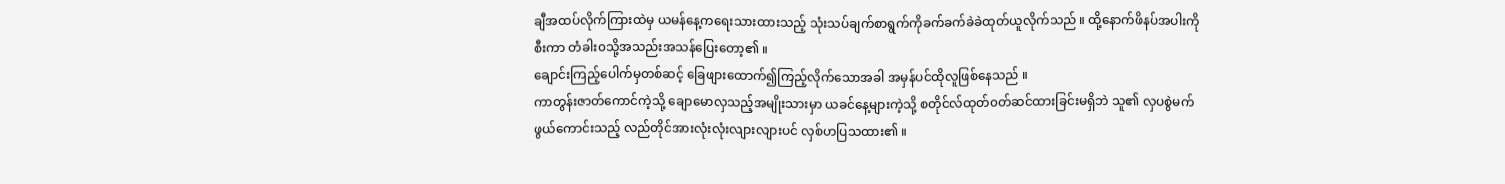ချီအထပ်လိုက်ကြားထဲမှ ယမန်နေ့ကရေးသားထားသည့် သုံးသပ်ချက်စာရွက်ကိုခက်ခက်ခဲခဲထုတ်ယူလိုက်သည် ။ ထို့နောက်ဖိနပ်အပါးကိုစီးကာ တံခါး၀သို့အသည်းအသန်ပြေးတော့၏ ။
ချောင်းကြည့်ပေါက်မှတစ်ဆင့် ခြေဖျားထောက်၍ကြည့်လိုက်သောအခါ အမှန်ပင်ထိုလူဖြစ်နေသည် ။
ကာတွန်းဇာတ်ကောင်ကဲ့သို့ ချောမောလှသည့်အမျိုးသားမှာ ယခင်နေ့များကဲ့သို့ စတိုင်လ်ထုတ်၀တ်ဆင်ထားခြင်းမရှိဘဲ သူ၏ လှပစွဲမက်ဖွယ်ကောင်းသည့် လည်တိုင်အားလုံးလုံးလျားလျားပင် လှစ်ဟပြသထား၏ ။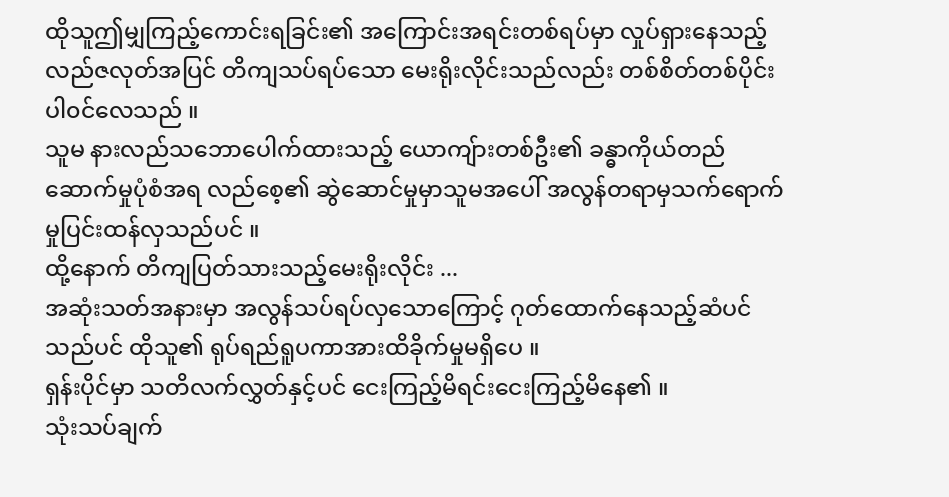ထိုသူဤမျှကြည့်ကောင်းရခြင်း၏ အကြောင်းအရင်းတစ်ရပ်မှာ လှုပ်ရှားနေသည့်လည်ဇလုတ်အပြင် တိကျသပ်ရပ်သော မေးရိုးလိုင်းသည်လည်း တစ်စိတ်တစ်ပိုင်းပါ၀င်လေသည် ။
သူမ နားလည်သဘောပေါက်ထားသည့် ယောကျ်ားတစ်ဦး၏ ခန္ဓာကိုယ်တည်ဆောက်မှုပုံစံအရ လည်စေ့၏ ဆွဲဆောင်မှုမှာသူမအပေါ် အလွန်တရာမှသက်ရောက်မှုပြင်းထန်လှသည်ပင် ။
ထို့နောက် တိကျပြတ်သားသည့်မေးရိုးလိုင်း ...
အဆုံးသတ်အနားမှာ အလွန်သပ်ရပ်လှသောကြောင့် ဂုတ်ထောက်နေသည့်ဆံပင်သည်ပင် ထိုသူ၏ ရုပ်ရည်ရူပကာအားထိခိုက်မှုမရှိပေ ။
ရှန်းပိုင်မှာ သတိလက်လွှတ်နှင့်ပင် ငေးကြည့်မိရင်းငေးကြည့်မိနေ၏ ။
သုံးသပ်ချက်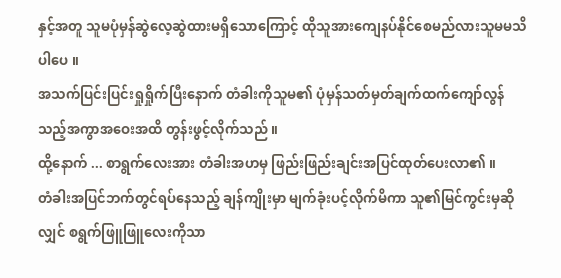နှင့်အတူ သူမပုံမှန်ဆွဲလေ့ဆွဲထားမရှိသောကြောင့် ထိုသူအားကျေနပ်နိုင်စေမည်လားသူမမသိပါပေ ။
အသက်ပြင်းပြင်းရှုရှိုက်ပြီးနောက် တံခါးကိုသူမ၏ ပုံမှန်သတ်မှတ်ချက်ထက်ကျော်လွန်သည့်အကွာအဝေးအထိ တွန်းဖွင့်လိုက်သည် ။
ထို့နောက် ... စာရွက်လေးအား တံခါးအဟမှ ဖြည်းဖြည်းချင်းအပြင်ထုတ်ပေးလာ၏ ။
တံခါးအပြင်ဘက်တွင်ရပ်နေသည့် ချန်ကျိုးမှာ မျက်ခုံးပင့်လိုက်မိကာ သူ၏မြင်ကွင်းမှဆိုလျှင် စရွက်ဖြူဖြူလေးကိုသာ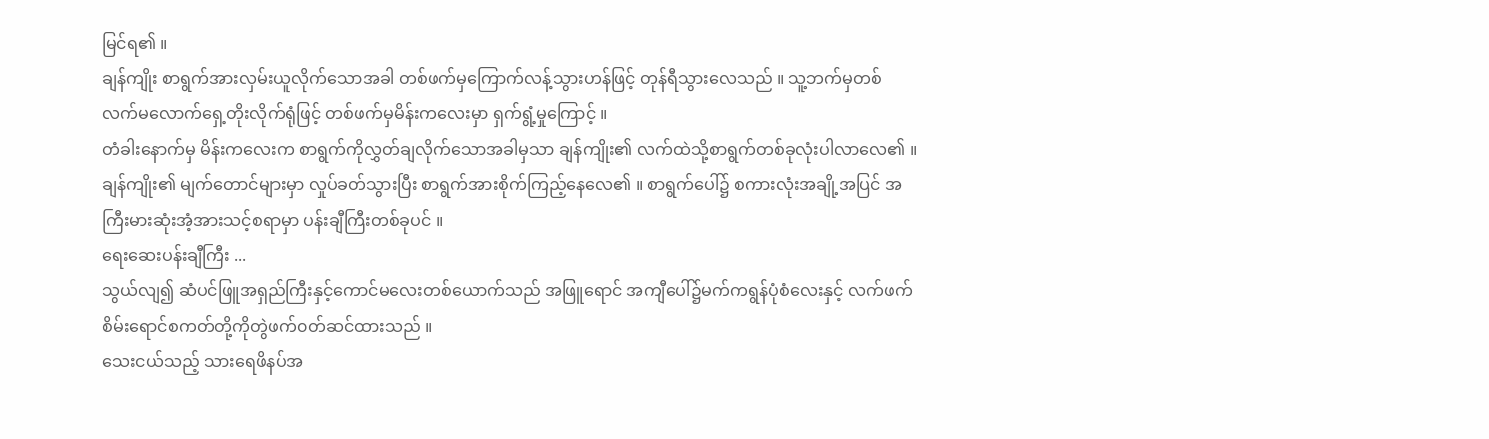မြင်ရ၏ ။
ချန်ကျိုး စာရွက်အားလှမ်းယူလိုက်သောအခါ တစ်ဖက်မှကြောက်လန့်သွားဟန်ဖြင့် တုန်ရီသွားလေသည် ။ သူ့ဘက်မှတစ်လက်မလောက်ရှေ့တိုးလိုက်ရုံဖြင့် တစ်ဖက်မှမိန်းကလေးမှာ ရှက်ရွံ့မှုကြောင့် ။
တံခါးနောက်မှ မိန်းကလေးက စာရွက်ကိုလွှတ်ချလိုက်သောအခါမှသာ ချန်ကျိုး၏ လက်ထဲသို့စာရွက်တစ်ခုလုံးပါလာလေ၏ ။
ချန်ကျိုး၏ မျက်တောင်များမှာ လှုပ်ခတ်သွားပြီး စာရွက်အားစိုက်ကြည့်နေလေ၏ ။ စာရွက်ပေါ်၌ စကားလုံးအချို့အပြင် အကြီးမားဆုံးအံ့အားသင့်စရာမှာ ပန်းချီကြီးတစ်ခုပင် ။
ရေးဆေးပန်းချီကြီး ...
သွယ်လျ၍ ဆံပင်ဖြူအရှည်ကြီးနှင့်ကောင်မလေးတစ်ယောက်သည် အဖြူရောင် အကျီပေါ်၌မက်ကရွန်ပုံစံလေးနှင့် လက်ဖက်စိမ်းရောင်စကတ်တို့ကိုတွဲဖက်၀တ်ဆင်ထားသည် ။
သေးငယ်သည့် သားရေဖိနပ်အ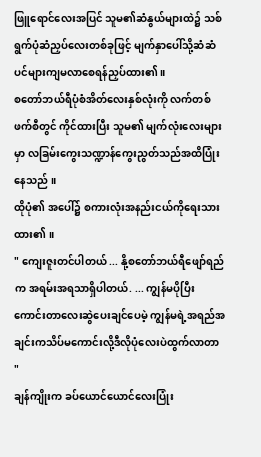ဖြူရောင်လေးအပြင် သူမ၏ဆံနွယ်များထဲ၌ သစ်ရွက်ပုံဆံညှပ်လေးတစ်ခုဖြင့် မျက်နှာပေါ်သို့ဆံဆံပင်များကျမလာစေရန်ညှပ်ထား၏ ။
စတော်ဘယ်ရီပုံစံအိတ်လေးနှစ်လုံးကို လက်တစ်ဖက်စီတွင် ကိုင်ထားပြီး သူမ၏ မျက်လုံးလေးများမှာ လခြမ်းကွေးသဏ္ဍာန်ကွေးညွတ်သည်အထိပြုံးနေသည် ။
ထိုပုံ၏ အပေါ်၌ စကားလုံးအနည်းငယ်ကိုရေးသားထား၏ ။
" ကျေးဇူးတင်ပါတယ် ... နို့စတော်ဘယ်ရီဖျော်ရည်က အရမ်းအရသာရှိပါတယ်. ... ကျွန်မပိုပြီးကောင်းတာလေးဆွဲပေးချင်ပေမဲ့ ကျွန်မရဲ့အရည်အချင်းကသိပ်မကောင်းလို့ဒီလိုပုံလေးပဲထွက်လာတာ "
ချန်ကျိုးက ခပ်ယောင်ယောင်လေးပြုံး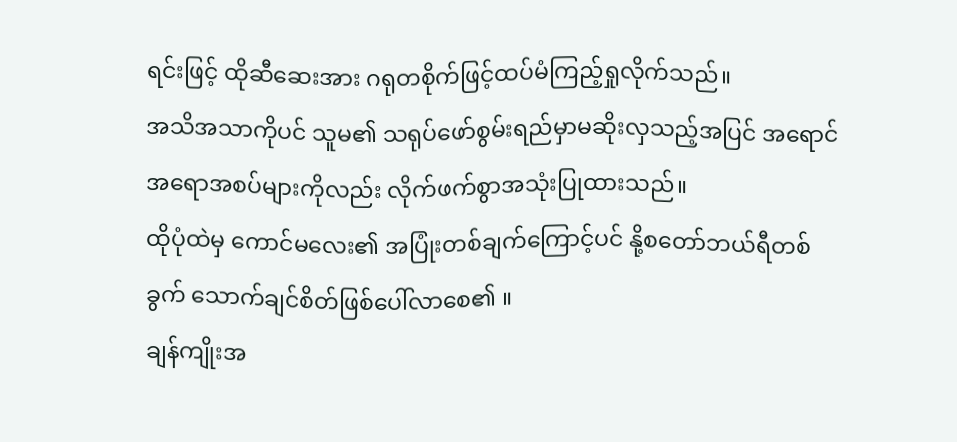ရင်းဖြင့် ထိုဆီဆေးအား ဂရုတစိုက်ဖြင့်ထပ်မံကြည့်ရှုလိုက်သည်။
အသိအသာကိုပင် သူမ၏ သရုပ်ဖော်စွမ်းရည်မှာမဆိုးလှသည့်အပြင် အရောင်အရောအစပ်များကိုလည်း လိုက်ဖက်စွာအသုံးပြုထားသည်။
ထိုပုံထဲမှ ကောင်မလေး၏ အပြုံးတစ်ချက်ကြောင့်ပင် နို့စတော်ဘယ်ရီတစ်ခွက် သောက်ချင်စိတ်ဖြစ်ပေါ်လာစေ၏ ။
ချန်ကျိုးအ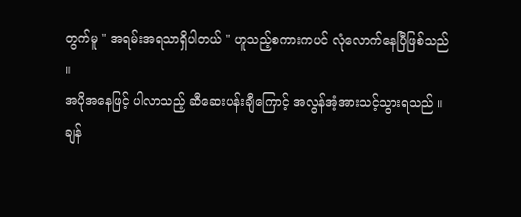တွက်မူ " အရမ်းအရသာရှိပါတယ် " ဟူသည့်စကားကပင် လုံလောက်နေပြီဖြစ်သည် ။
အပိုအနေဖြင့် ပါလာသည့် ဆီဆေးပန်းချီကြောင့် အလွန်အံ့အားသင့်သွားရသည် ။
ချန်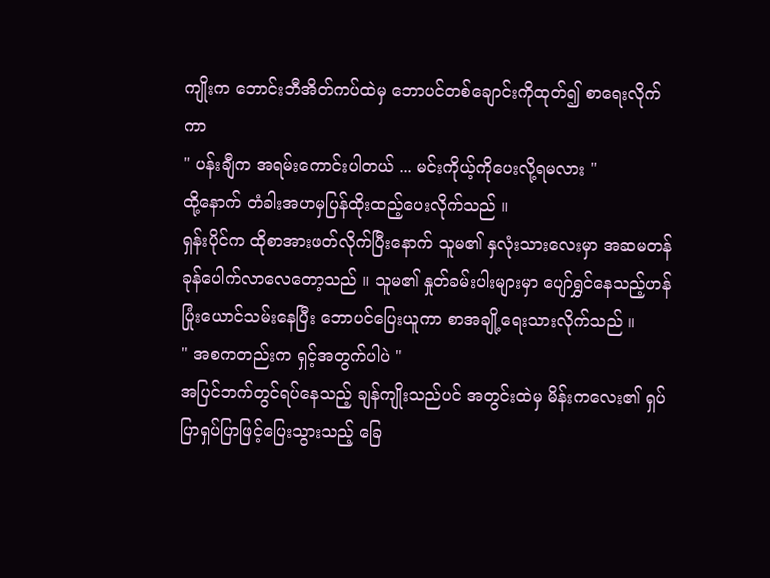ကျိုးက ဘောင်းဘီအိတ်ကပ်ထဲမှ ဘောပင်တစ်ချောင်းကိုထုတ်၍ စာရေးလိုက်ကာ
" ပန်းချီက အရမ်းကောင်းပါတယ် ... မင်းကိုယ့်ကိုပေးလို့ရမလား "
ထို့နောက် တံခါးအဟမှပြန်ထိုးထည့်ပေးလိုက်သည် ။
ရှန်းပိုင်က ထိုစာအားဖတ်လိုက်ပြီးနောက် သူမ၏ နှလုံးသားလေးမှာ အဆမတန်ခုန်ပေါက်လာလေတော့သည် ။ သူမ၏ နှုတ်ခမ်းပါးများမှာ ပျော်ရွှင်နေသည့်ဟန်ပြုံးယောင်သမ်းနေပြီး ဘောပင်ပြေးယူကာ စာအချို့ရေးသားလိုက်သည် ။
" အစကတည်းက ရှင့်အတွက်ပါပဲ "
အပြင်ဘက်တွင်ရပ်နေသည့် ချန်ကျိုးသည်ပင် အတွင်းထဲမှ မိန်းကလေး၏ ရှပ်ပြာရှပ်ပြာဖြင့်ပြေးသွားသည့် ခြေ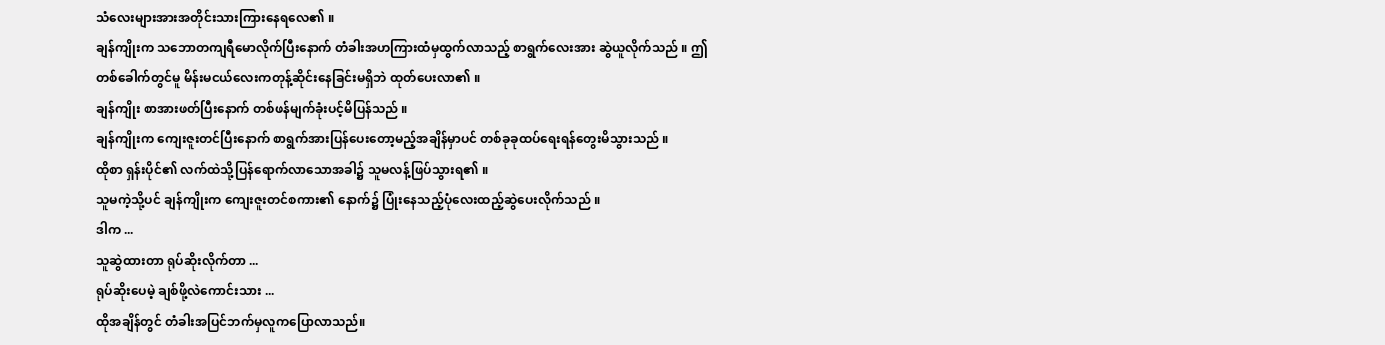သံလေးများအားအတိုင်းသားကြားနေရလေ၏ ။
ချန်ကျိုးက သဘောတကျရီမောလိုက်ပြီးနောက် တံခါးအဟကြားထံမှထွက်လာသည့် စာရွက်လေးအား ဆွဲယူလိုက်သည် ။ ဤတစ်ခေါက်တွင်မူ မိန်းမငယ်လေးကတုန့်ဆိုင်းနေခြင်းမရှိဘဲ ထုတ်ပေးလာ၏ ။
ချန်ကျိုး စာအားဖတ်ပြီးနောက် တစ်ဖန်မျက်ခုံးပင့်မိပြန်သည် ။
ချန်ကျိုးက ကျေးဇူးတင်ပြီးနောက် စာရွက်အားပြန်ပေးတော့မည့်အချိန်မှာပင် တစ်ခုခုထပ်ရေးရန်တွေးမိသွားသည် ။
ထိုစာ ရှန်းပိုင်၏ လက်ထဲသို့ပြန်ရောက်လာသောအခါ၌ သူမလန့်ဖြပ်သွားရ၏ ။
သူမကဲ့သို့ပင် ချန်ကျိုးက ကျေးဇူးတင်စကား၏ နောက်၌ ပြုံးနေသည့်ပုံလေးထည့်ဆွဲပေးလိုက်သည် ။
ဒါက ...
သူဆွဲထားတာ ရုပ်ဆိုးလိုက်တာ ...
ရုပ်ဆိုးပေမဲ့ ချစ်ဖို့လဲကောင်းသား ...
ထိုအချိန်တွင် တံခါးအပြင်ဘက်မှလူကပြောလာသည်။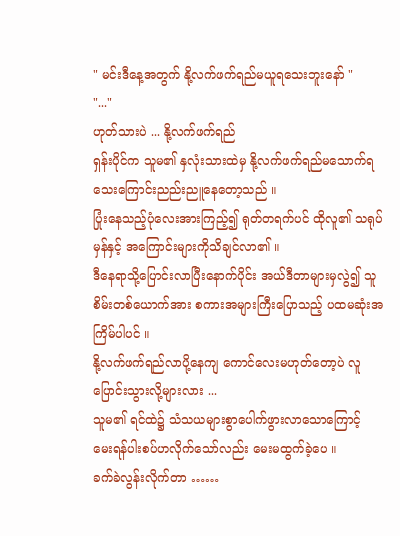" မင်းဒီနေ့အတွက် နို့လက်ဖက်ရည်မယူရသေးဘူးနော် "
"..."
ဟုတ်သားပဲ ... နို့လက်ဖက်ရည်
ရှန်းပိုင်က သူမ၏ နှလုံးသားထဲမှ နို့လက်ဖက်ရည်မသောက်ရသေးကြောင်းညည်းညူနေတော့သည် ။
ပြုံးနေသည့်ပုံလေးအားကြည့်၍ ရုတ်တရက်ပင် ထိုလူ၏ သရုပ်မှန်နှင့် အကြောင်းများကိုသိချင်လာ၏ ။
ဒီနေရာသို့ပြောင်းလာပြီးနောက်ပိုင်း အယ်ဒီတာများမှလွဲ၍ သူစိမ်းတစ်ယောက်အား စကားအများကြီးပြောသည့် ပထမဆုံးအကြိမ်ပါပင် ။
နို့လက်ဖက်ရည်လာပို့နေကျ ကောင်လေးမဟုတ်တော့ပဲ လူပြောင်းသွားလို့များလား ...
သူမ၏ ရင်ထဲ၌ သံသယများစွာပေါက်ဖွားလာသောကြောင့် မေးရန်ပါးစပ်ဟလိုက်သော်လည်း မေးမထွက်ခဲ့ပေ ။
ခက်ခဲလွန်းလိုက်တာ ……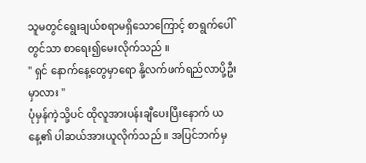သူမတွင်ရွေးချယ်စရာမရှိသောကြောင့် စာရွက်ပေါ်တွင်သာ စာရေး၍မေးလိုက်သည် ။
" ရှင် နောက်နေ့တွေမှာရော နို့လက်ဖက်ရည်လာပို့ဦးမှာလား "
ပုံမှန်ကဲ့သို့ပင် ထိုလူအားပန်းချီပေးပြီးနောက် ယနေ့၏ ပါဆယ်အားယူလိုက်သည် ။ အပြင်ဘက်မှ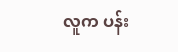လူက ပန်း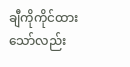ချီကိုကိုင်ထားသော်လည်း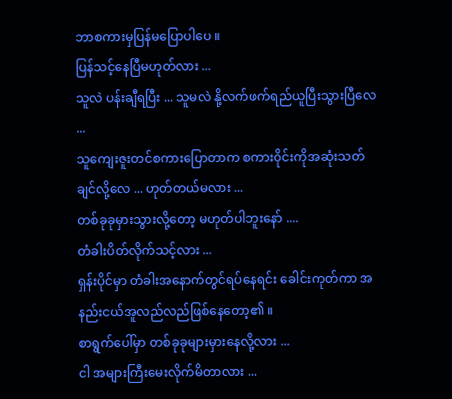ဘာစကားမှပြန်မပြောပါပေ ။
ပြန်သင့်နေပြီမဟုတ်လား ...
သူလဲ ပန်းချီရပြီး ... သူမလဲ နို့လက်ဖက်ရည်ယူပြီးသွားပြီလေ ...
သူကျေးဇူးတင်စကားပြောတာက စကား၀ိုင်းကိုအဆုံးသတ်ချင်လို့လေ ... ဟုတ်တယ်မလား ...
တစ်ခုခုမှားသွားလို့တော့ မဟုတ်ပါဘူးနော် ....
တံခါးပိတ်လိုက်သင့်လား ...
ရှန်းပိုင်မှာ တံခါးအနောက်တွင်ရပ်နေရင်း ခေါင်းကုတ်ကာ အနည်းငယ်အူလည်လည်ဖြစ်နေတော့၏ ။
စာရွက်ပေါ်မှာ တစ်ခုခုများမှားနေလို့လား ...
ငါ အများကြီးမေးလိုက်မိတာလား ...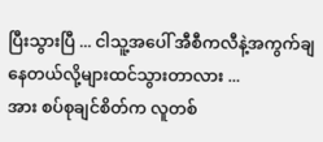ပြီးသွားပြီ ... ငါသူ့အပေါ် အီစီကလီနဲ့အကွက်ချနေတယ်လို့များထင်သွားတာလား ...
အား စပ်စုချင်စိတ်က လူတစ်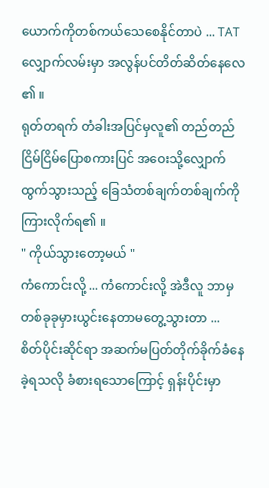ယောက်ကိုတစ်ကယ်သေစေနိုင်တာပဲ ... TAT
လျှောက်လမ်းမှာ အလွန်ပင်တိတ်ဆိတ်နေလေ ၏ ။
ရုတ်တရက် တံခါးအပြင်မှလူ၏ တည်တည်ငြိမ်ငြိမ်ပြောစကားပြင် အဝေးသို့လျှောက်ထွက်သွားသည့် ခြေသံတစ်ချက်တစ်ချက်ကိုကြားလိုက်ရ၏ ။
" ကိုယ်သွားတော့မယ် "
ကံကောင်းလို့ ... ကံကောင်းလို့ အဲဒီလူ ဘာမှတစ်ခုခုမှားယွင်းနေတာမတွေ့သွားတာ ...
စိတ်ပိုင်းဆိုင်ရာ အဆက်မပြတ်တိုက်ခိုက်ခံနေခဲ့ရသလို ခံစားရသောကြောင့် ရှန်းပိုင်းမှာ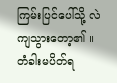ကြမ်းပြင်ပေါ်သို့ လဲကျသွားတော့၏ ။
တံခါးမပိတ်ရ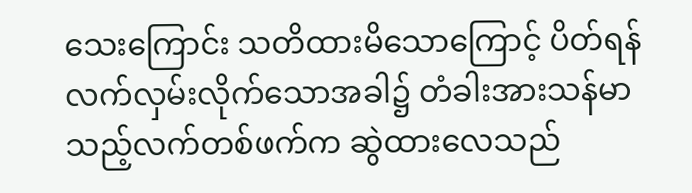သေးကြောင်း သတိထားမိသောကြောင့် ပိတ်ရန်လက်လှမ်းလိုက်သောအခါ၌ တံခါးအားသန်မာသည့်လက်တစ်ဖက်က ဆွဲထားလေသည်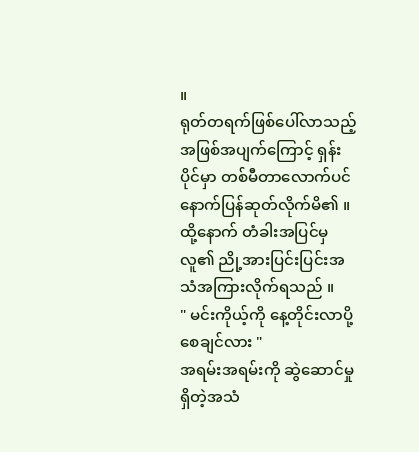။
ရုတ်တရက်ဖြစ်ပေါ်လာသည့်အဖြစ်အပျက်ကြောင့် ရှန်းပိုင်မှာ တစ်မီတာလောက်ပင် နောက်ပြန်ဆုတ်လိုက်မိ၏ ။
ထို့နောက် တံခါးအပြင်မှလူ၏ ညို့အားပြင်းပြင်းအသံအကြားလိုက်ရသည် ။
" မင်းကိုယ့်ကို နေ့တိုင်းလာပို့စေချင်လား "
အရမ်းအရမ်းကို ဆွဲဆောင်မှုရှိတဲ့အသံ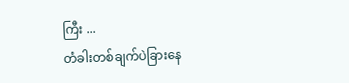ကြီး ...
တံခါးတစ်ချက်ပဲခြားနေ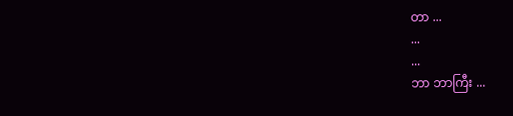တာ ...
...
...
ဘာ ဘာကြီး ...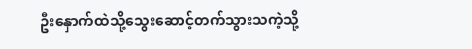ဦးနှောက်ထဲသို့သွေးဆောင့်တက်သွားသကဲ့သို့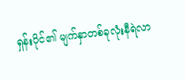ရှန်းပိုင်၏ မျက်နှာတစ်ခုလုံးနီရဲလာ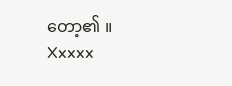တော့၏ ။
Xxxxx